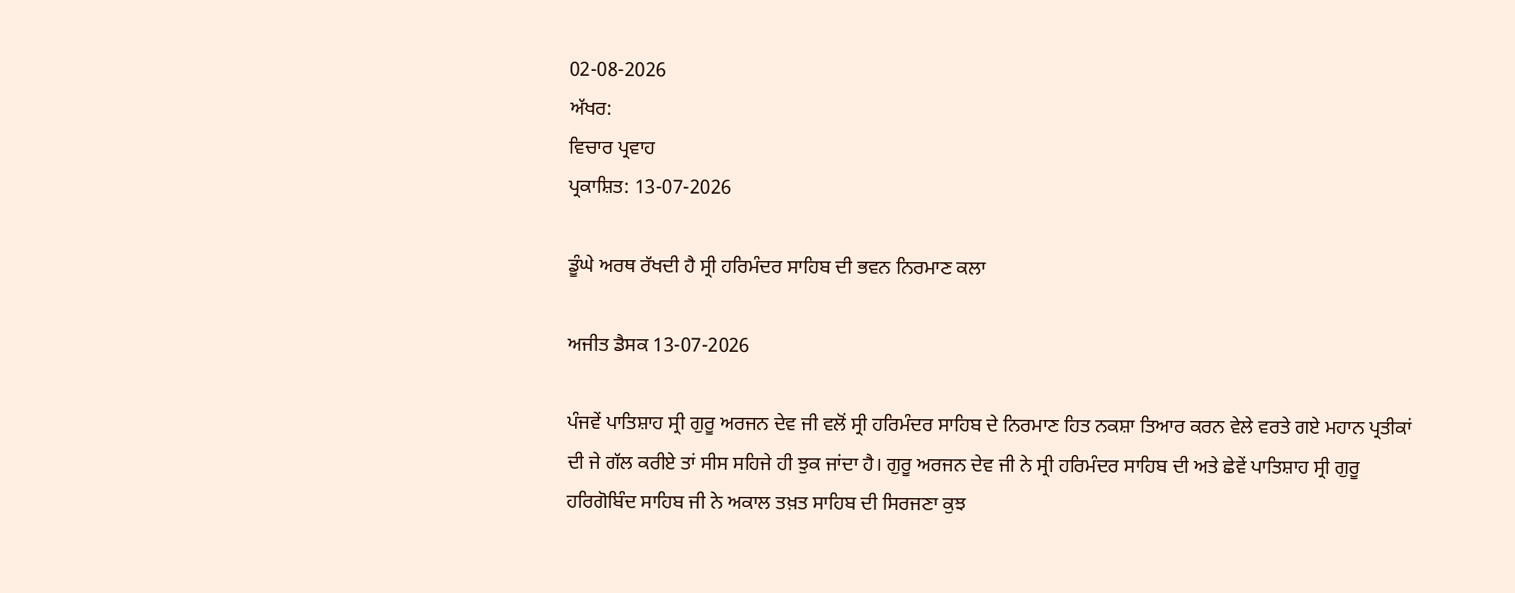02-08-2026
ਅੱਖਰ:
ਵਿਚਾਰ ਪ੍ਰਵਾਹ
ਪ੍ਰਕਾਸ਼ਿਤ: 13-07-2026

ਡੂੰਘੇ ਅਰਥ ਰੱਖਦੀ ਹੈ ਸ੍ਰੀ ਹਰਿਮੰਦਰ ਸਾਹਿਬ ਦੀ ਭਵਨ ਨਿਰਮਾਣ ਕਲਾ

ਅਜੀਤ ਡੈਸਕ 13-07-2026

ਪੰਜਵੇਂ ਪਾਤਿਸ਼ਾਹ ਸ੍ਰੀ ਗੁਰੂ ਅਰਜਨ ਦੇਵ ਜੀ ਵਲੋਂ ਸ੍ਰੀ ਹਰਿਮੰਦਰ ਸਾਹਿਬ ਦੇ ਨਿਰਮਾਣ ਹਿਤ ਨਕਸ਼ਾ ਤਿਆਰ ਕਰਨ ਵੇਲੇ ਵਰਤੇ ਗਏ ਮਹਾਨ ਪ੍ਰਤੀਕਾਂ ਦੀ ਜੇ ਗੱਲ ਕਰੀਏ ਤਾਂ ਸੀਸ ਸਹਿਜੇ ਹੀ ਝੁਕ ਜਾਂਦਾ ਹੈ। ਗੁਰੂ ਅਰਜਨ ਦੇਵ ਜੀ ਨੇ ਸ੍ਰੀ ਹਰਿਮੰਦਰ ਸਾਹਿਬ ਦੀ ਅਤੇ ਛੇਵੇਂ ਪਾਤਿਸ਼ਾਹ ਸ੍ਰੀ ਗੁਰੂ ਹਰਿਗੋਬਿੰਦ ਸਾਹਿਬ ਜੀ ਨੇ ਅਕਾਲ ਤਖ਼ਤ ਸਾਹਿਬ ਦੀ ਸਿਰਜਣਾ ਕੁਝ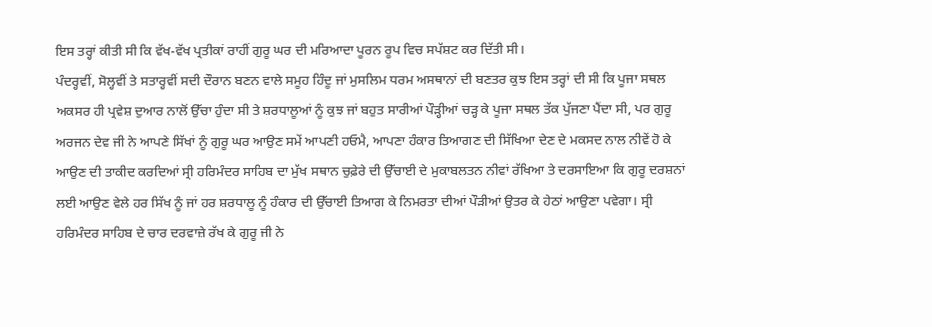ਇਸ ਤਰ੍ਹਾਂ ਕੀਤੀ ਸੀ ਕਿ ਵੱਖ-ਵੱਖ ਪ੍ਰਤੀਕਾਂ ਰਾਹੀਂ ਗੁਰੂ ਘਰ ਦੀ ਮਰਿਆਦਾ ਪੂਰਨ ਰੂਪ ਵਿਚ ਸਪੱਸ਼ਟ ਕਰ ਦਿੱਤੀ ਸੀ।
ਪੰਦਰ੍ਹਵੀਂ, ਸੋਲ੍ਹਵੀਂ ਤੇ ਸਤਾਰ੍ਹਵੀਂ ਸਦੀ ਦੌਰਾਨ ਬਣਨ ਵਾਲੇ ਸਮੂਹ ਹਿੰਦੂ ਜਾਂ ਮੁਸਲਿਮ ਧਰਮ ਅਸਥਾਨਾਂ ਦੀ ਬਣਤਰ ਕੁਝ ਇਸ ਤਰ੍ਹਾਂ ਦੀ ਸੀ ਕਿ ਪੂਜਾ ਸਥਲ ਅਕਸਰ ਹੀ ਪ੍ਰਵੇਸ਼ ਦੁਆਰ ਨਾਲੋਂ ਉੱਚਾ ਹੁੰਦਾ ਸੀ ਤੇ ਸ਼ਰਧਾਲੂਆਂ ਨੂੰ ਕੁਝ ਜਾਂ ਬਹੁਤ ਸਾਰੀਆਂ ਪੌੜ੍ਹੀਆਂ ਚੜ੍ਹ ਕੇ ਪੂਜਾ ਸਥਲ ਤੱਕ ਪੁੱਜਣਾ ਪੈਂਦਾ ਸੀ, ਪਰ ਗੁਰੂ ਅਰਜਨ ਦੇਵ ਜੀ ਨੇ ਆਪਣੇ ਸਿੱਖਾਂ ਨੂੰ ਗੁਰੂ ਘਰ ਆਉਣ ਸਮੇਂ ਆਪਣੀ ਹਓਮੈ, ਆਪਣਾ ਹੰਕਾਰ ਤਿਆਗਣ ਦੀ ਸਿੱਖਿਆ ਦੇਣ ਦੇ ਮਕਸਦ ਨਾਲ ਨੀਵੇਂ ਹੋ ਕੇ ਆਉਣ ਦੀ ਤਾਕੀਦ ਕਰਦਿਆਂ ਸ੍ਰੀ ਹਰਿਮੰਦਰ ਸਾਹਿਬ ਦਾ ਮੁੱਖ ਸਥਾਨ ਚੁਫ਼ੇਰੇ ਦੀ ਉੱਚਾਈ ਦੇ ਮੁਕਾਬਲਤਨ ਨੀਵਾਂ ਰੱਖਿਆ ਤੇ ਦਰਸਾਇਆ ਕਿ ਗੁਰੂ ਦਰਸ਼ਨਾਂ ਲਈ ਆਉਣ ਵੇਲੇ ਹਰ ਸਿੱਖ ਨੂੰ ਜਾਂ ਹਰ ਸ਼ਰਧਾਲੂ ਨੂੰ ਹੰਕਾਰ ਦੀ ਉੱਚਾਈ ਤਿਆਗ ਕੇ ਨਿਮਰਤਾ ਦੀਆਂ ਪੌੜੀਆਂ ਉਤਰ ਕੇ ਹੇਠਾਂ ਆਉਣਾ ਪਵੇਗਾ। ਸ੍ਰੀ ਹਰਿਮੰਦਰ ਸਾਹਿਬ ਦੇ ਚਾਰ ਦਰਵਾਜ਼ੇ ਰੱਖ ਕੇ ਗੁਰੂ ਜੀ ਨੇ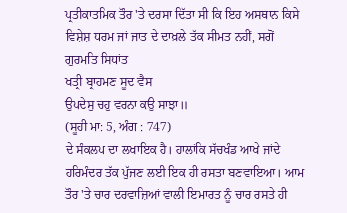ਪ੍ਰਤੀਕਾਤਮਿਕ ਤੌਰ 'ਤੇ ਦਰਸਾ ਦਿੱਤਾ ਸੀ ਕਿ ਇਹ ਅਸਥਾਨ ਕਿਸੇ ਵਿਸ਼ੇਸ਼ ਧਰਮ ਜਾਂ ਜਾਤ ਦੇ ਦਾਖ਼ਲੇ ਤੱਕ ਸੀਮਤ ਨਹੀਂ, ਸਗੋਂ ਗੁਰਮਤਿ ਸਿਧਾਂਤ
ਖਤ੍ਰੀ ਬ੍ਰਾਹਮਣ ਸੂਦ ਵੈਸ
ਉਪਦੇਸੁ ਚਹੁ ਵਰਨਾ ਕਉ ਸਾਝਾ॥
(ਸੂਹੀ ਮਾ: 5, ਅੰਗ : 747)
ਦੇ ਸੰਕਲਪ ਦਾ ਲਖਾਇਕ ਹੈ। ਹਾਲਾਂਕਿ ਸੱਚਖੰਡ ਆਖੇ ਜਾਂਦੇ ਹਰਿਮੰਦਰ ਤੱਕ ਪੁੱਜਣ ਲਈ ਇਕ ਹੀ ਰਸਤਾ ਬਣਵਾਇਆ। ਆਮ ਤੌਰ 'ਤੇ ਚਾਰ ਦਰਵਾਜ਼ਿਆਂ ਵਾਲੀ ਇਮਾਰਤ ਨੂੰ ਚਾਰ ਰਸਤੇ ਹੀ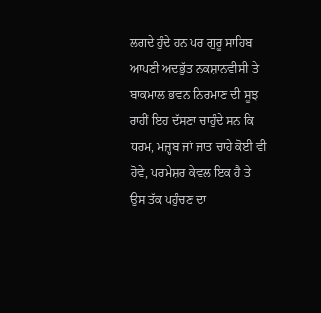ਲਗਦੇ ਹੁੰਦੇ ਹਨ ਪਰ ਗੁਰੂ ਸਾਹਿਬ ਆਪਣੀ ਅਦਭੁੱਤ ਨਕਸ਼ਾਨਵੀਸੀ ਤੇ ਬਾਕਮਾਲ ਭਵਨ ਨਿਰਮਾਣ ਦੀ ਸੂਝ ਰਾਹੀਂ ਇਹ ਦੱਸਣਾ ਚਾਹੁੰਦੇ ਸਨ ਕਿ ਧਰਮ, ਮਜ਼੍ਹਬ ਜਾਂ ਜਾਤ ਚਾਹੇ ਕੋਈ ਵੀ ਹੋਵੇ, ਪਰਮੇਸ਼ਰ ਕੇਵਲ ਇਕ ਹੈ ਤੇ ਉਸ ਤੱਕ ਪਹੁੰਚਣ ਦਾ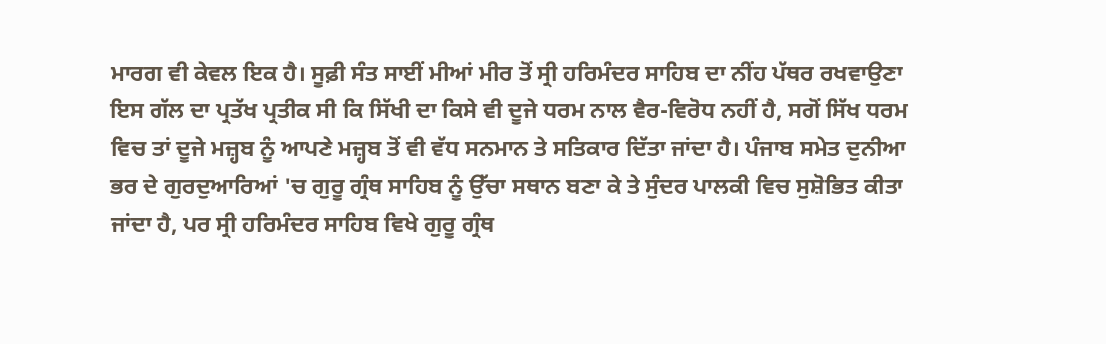ਮਾਰਗ ਵੀ ਕੇਵਲ ਇਕ ਹੈ। ਸੂਫ਼ੀ ਸੰਤ ਸਾਈਂ ਮੀਆਂ ਮੀਰ ਤੋਂ ਸ੍ਰੀ ਹਰਿਮੰਦਰ ਸਾਹਿਬ ਦਾ ਨੀਂਹ ਪੱਥਰ ਰਖਵਾਉਣਾ ਇਸ ਗੱਲ ਦਾ ਪ੍ਰਤੱਖ ਪ੍ਰਤੀਕ ਸੀ ਕਿ ਸਿੱਖੀ ਦਾ ਕਿਸੇ ਵੀ ਦੂਜੇ ਧਰਮ ਨਾਲ ਵੈਰ-ਵਿਰੋਧ ਨਹੀਂ ਹੈ, ਸਗੋਂ ਸਿੱਖ ਧਰਮ ਵਿਚ ਤਾਂ ਦੂਜੇ ਮਜ਼੍ਹਬ ਨੂੰ ਆਪਣੇ ਮਜ਼੍ਹਬ ਤੋਂ ਵੀ ਵੱਧ ਸਨਮਾਨ ਤੇ ਸਤਿਕਾਰ ਦਿੱਤਾ ਜਾਂਦਾ ਹੈ। ਪੰਜਾਬ ਸਮੇਤ ਦੁਨੀਆ ਭਰ ਦੇ ਗੁਰਦੁਆਰਿਆਂ 'ਚ ਗੁਰੂ ਗ੍ਰੰਥ ਸਾਹਿਬ ਨੂੰ ਉੱਚਾ ਸਥਾਨ ਬਣਾ ਕੇ ਤੇ ਸੁੰਦਰ ਪਾਲਕੀ ਵਿਚ ਸੁਸ਼ੋਭਿਤ ਕੀਤਾ ਜਾਂਦਾ ਹੈ, ਪਰ ਸ੍ਰੀ ਹਰਿਮੰਦਰ ਸਾਹਿਬ ਵਿਖੇ ਗੁਰੂ ਗ੍ਰੰਥ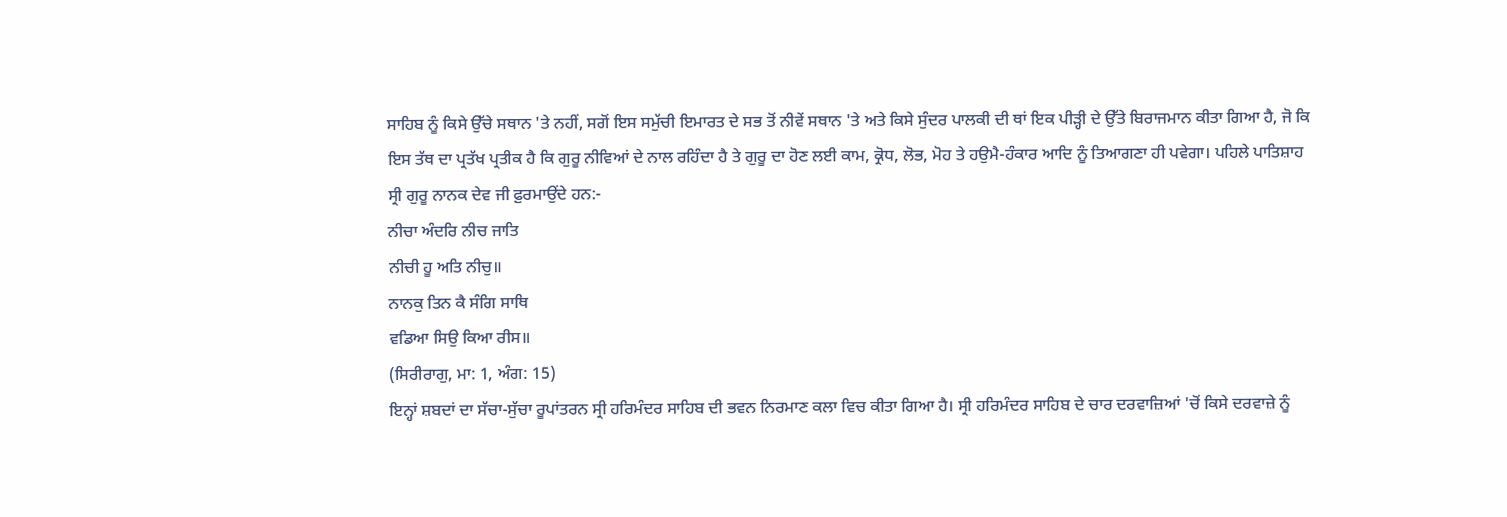ਸਾਹਿਬ ਨੂੰ ਕਿਸੇ ਉੱਚੇ ਸਥਾਨ 'ਤੇ ਨਹੀਂ, ਸਗੋਂ ਇਸ ਸਮੁੱਚੀ ਇਮਾਰਤ ਦੇ ਸਭ ਤੋਂ ਨੀਵੇਂ ਸਥਾਨ 'ਤੇ ਅਤੇ ਕਿਸੇ ਸੁੰਦਰ ਪਾਲਕੀ ਦੀ ਥਾਂ ਇਕ ਪੀੜ੍ਹੀ ਦੇ ਉੱਤੇ ਬਿਰਾਜਮਾਨ ਕੀਤਾ ਗਿਆ ਹੈ, ਜੋ ਕਿ ਇਸ ਤੱਥ ਦਾ ਪ੍ਰਤੱਖ ਪ੍ਰਤੀਕ ਹੈ ਕਿ ਗੁਰੂ ਨੀਵਿਆਂ ਦੇ ਨਾਲ ਰਹਿੰਦਾ ਹੈ ਤੇ ਗੁਰੂ ਦਾ ਹੋਣ ਲਈ ਕਾਮ, ਕ੍ਰੋਧ, ਲੋਭ, ਮੋਹ ਤੇ ਹਉਮੈ-ਹੰਕਾਰ ਆਦਿ ਨੂੰ ਤਿਆਗਣਾ ਹੀ ਪਵੇਗਾ। ਪਹਿਲੇ ਪਾਤਿਸ਼ਾਹ ਸ੍ਰੀ ਗੁਰੂ ਨਾਨਕ ਦੇਵ ਜੀ ਫ਼ੁਰਮਾਉਂਦੇ ਹਨ:-
ਨੀਚਾ ਅੰਦਰਿ ਨੀਚ ਜਾਤਿ
ਨੀਚੀ ਹੂ ਅਤਿ ਨੀਚੁ॥
ਨਾਨਕੁ ਤਿਨ ਕੈ ਸੰਗਿ ਸਾਥਿ
ਵਡਿਆ ਸਿਉ ਕਿਆ ਰੀਸ॥
(ਸਿਰੀਰਾਗੁ, ਮਾ: 1, ਅੰਗ: 15)
ਇਨ੍ਹਾਂ ਸ਼ਬਦਾਂ ਦਾ ਸੱਚਾ-ਸੁੱਚਾ ਰੂਪਾਂਤਰਨ ਸ੍ਰੀ ਹਰਿਮੰਦਰ ਸਾਹਿਬ ਦੀ ਭਵਨ ਨਿਰਮਾਣ ਕਲਾ ਵਿਚ ਕੀਤਾ ਗਿਆ ਹੈ। ਸ੍ਰੀ ਹਰਿਮੰਦਰ ਸਾਹਿਬ ਦੇ ਚਾਰ ਦਰਵਾਜ਼ਿਆਂ 'ਚੋਂ ਕਿਸੇ ਦਰਵਾਜ਼ੇ ਨੂੰ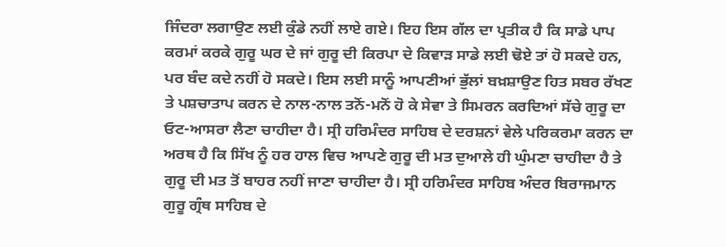ਜਿੰਦਰਾ ਲਗਾਉਣ ਲਈ ਕੁੰਡੇ ਨਹੀਂ ਲਾਏ ਗਏ। ਇਹ ਇਸ ਗੱਲ ਦਾ ਪ੍ਰਤੀਕ ਹੈ ਕਿ ਸਾਡੇ ਪਾਪ ਕਰਮਾਂ ਕਰਕੇ ਗੁਰੂ ਘਰ ਦੇ ਜਾਂ ਗੁਰੂ ਦੀ ਕਿਰਪਾ ਦੇ ਕਿਵਾੜ ਸਾਡੇ ਲਈ ਢੋਏ ਤਾਂ ਹੋ ਸਕਦੇ ਹਨ, ਪਰ ਬੰਦ ਕਦੇ ਨਹੀਂ ਹੋ ਸਕਦੇ। ਇਸ ਲਈ ਸਾਨੂੰ ਆਪਣੀਆਂ ਭੁੱਲਾਂ ਬਖ਼ਸ਼ਾਉਣ ਹਿਤ ਸਬਰ ਰੱਖਣ ਤੇ ਪਸ਼ਚਾਤਾਪ ਕਰਨ ਦੇ ਨਾਲ-ਨਾਲ ਤਨੋਂ-ਮਨੋਂ ਹੋ ਕੇ ਸੇਵਾ ਤੇ ਸਿਮਰਨ ਕਰਦਿਆਂ ਸੱਚੇ ਗੁਰੂ ਦਾ ਓਟ-ਆਸਰਾ ਲੈਣਾ ਚਾਹੀਦਾ ਹੈ। ਸ੍ਰੀ ਹਰਿਮੰਦਰ ਸਾਹਿਬ ਦੇ ਦਰਸ਼ਨਾਂ ਵੇਲੇ ਪਰਿਕਰਮਾ ਕਰਨ ਦਾ ਅਰਥ ਹੈ ਕਿ ਸਿੱਖ ਨੂੰ ਹਰ ਹਾਲ ਵਿਚ ਆਪਣੇ ਗੁਰੂ ਦੀ ਮਤ ਦੁਆਲੇ ਹੀ ਘੁੰਮਣਾ ਚਾਹੀਦਾ ਹੈ ਤੇ ਗੁਰੂ ਦੀ ਮਤ ਤੋਂ ਬਾਹਰ ਨਹੀਂ ਜਾਣਾ ਚਾਹੀਦਾ ਹੈ। ਸ੍ਰੀ ਹਰਿਮੰਦਰ ਸਾਹਿਬ ਅੰਦਰ ਬਿਰਾਜਮਾਨ ਗੁਰੂ ਗ੍ਰੰਥ ਸਾਹਿਬ ਦੇ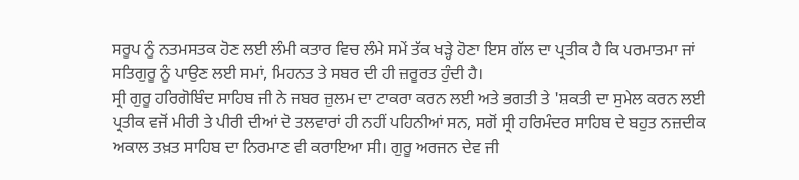ਸਰੂਪ ਨੂੰ ਨਤਮਸਤਕ ਹੋਣ ਲਈ ਲੰਮੀ ਕਤਾਰ ਵਿਚ ਲੰਮੇ ਸਮੇਂ ਤੱਕ ਖੜ੍ਹੇ ਹੋਣਾ ਇਸ ਗੱਲ ਦਾ ਪ੍ਰਤੀਕ ਹੈ ਕਿ ਪਰਮਾਤਮਾ ਜਾਂ ਸਤਿਗੁਰੂ ਨੂੰ ਪਾਉਣ ਲਈ ਸਮਾਂ, ਮਿਹਨਤ ਤੇ ਸਬਰ ਦੀ ਹੀ ਜ਼ਰੂਰਤ ਹੁੰਦੀ ਹੈ।
ਸ੍ਰੀ ਗੁਰੂ ਹਰਿਗੋਬਿੰਦ ਸਾਹਿਬ ਜੀ ਨੇ ਜਬਰ ਜ਼ੁਲਮ ਦਾ ਟਾਕਰਾ ਕਰਨ ਲਈ ਅਤੇ ਭਗਤੀ ਤੇ 'ਸ਼ਕਤੀ ਦਾ ਸੁਮੇਲ ਕਰਨ ਲਈ ਪ੍ਰਤੀਕ ਵਜੋਂ ਮੀਰੀ ਤੇ ਪੀਰੀ ਦੀਆਂ ਦੋ ਤਲਵਾਰਾਂ ਹੀ ਨਹੀਂ ਪਹਿਨੀਆਂ ਸਨ, ਸਗੋਂ ਸ੍ਰੀ ਹਰਿਮੰਦਰ ਸਾਹਿਬ ਦੇ ਬਹੁਤ ਨਜ਼ਦੀਕ ਅਕਾਲ ਤਖ਼ਤ ਸਾਹਿਬ ਦਾ ਨਿਰਮਾਣ ਵੀ ਕਰਾਇਆ ਸੀ। ਗੁਰੂ ਅਰਜਨ ਦੇਵ ਜੀ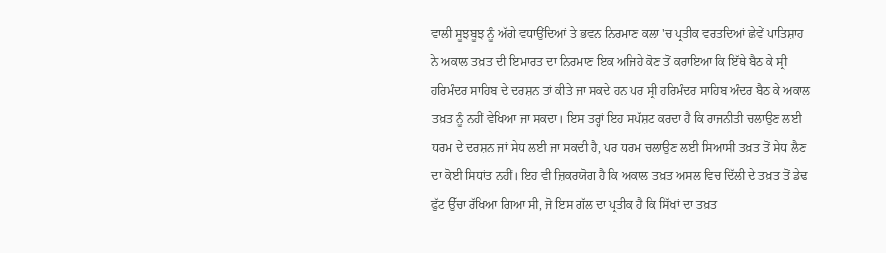ਵਾਲੀ ਸੂਝਬੂਝ ਨੂੰ ਅੱਗੇ ਵਧਾਉਂਦਿਆਂ ਤੇ ਭਵਨ ਨਿਰਮਾਣ ਕਲਾ 'ਚ ਪ੍ਰਤੀਕ ਵਰਤਦਿਆਂ ਛੇਵੇਂ ਪਾਤਿਸ਼ਾਹ ਨੇ ਅਕਾਲ ਤਖ਼ਤ ਦੀ ਇਮਾਰਤ ਦਾ ਨਿਰਮਾਣ ਇਕ ਅਜਿਹੇ ਕੋਣ ਤੋਂ ਕਰਾਇਆ ਕਿ ਇੱਥੇ ਬੈਠ ਕੇ ਸ੍ਰੀ ਹਰਿਮੰਦਰ ਸਾਹਿਬ ਦੇ ਦਰਸ਼ਨ ਤਾਂ ਕੀਤੇ ਜਾ ਸਕਦੇ ਹਨ ਪਰ ਸ੍ਰੀ ਹਰਿਮੰਦਰ ਸਾਹਿਬ ਅੰਦਰ ਬੈਠ ਕੇ ਅਕਾਲ ਤਖ਼ਤ ਨੂੰ ਨਹੀਂ ਵੇਖਿਆ ਜਾ ਸਕਦਾ। ਇਸ ਤਰ੍ਹਾਂ ਇਹ ਸਪੱਸ਼ਟ ਕਰਦਾ ਹੈ ਕਿ ਰਾਜਨੀਤੀ ਚਲਾਉਣ ਲਈ ਧਰਮ ਦੇ ਦਰਸ਼ਨ ਜਾਂ ਸੇਧ ਲਈ ਜਾ ਸਕਦੀ ਹੈ, ਪਰ ਧਰਮ ਚਲਾਉਣ ਲਈ ਸਿਆਸੀ ਤਖ਼ਤ ਤੋਂ ਸੇਧ ਲੈਣ ਦਾ ਕੋਈ ਸਿਧਾਂਤ ਨਹੀਂ। ਇਹ ਵੀ ਜ਼ਿਕਰਯੋਗ ਹੈ ਕਿ ਅਕਾਲ ਤਖ਼ਤ ਅਸਲ ਵਿਚ ਦਿੱਲੀ ਦੇ ਤਖ਼ਤ ਤੋਂ ਡੇਢ ਫੁੱਟ ਉੱਚਾ ਰੱਖਿਆ ਗਿਆ ਸੀ, ਜੋ ਇਸ ਗੱਲ ਦਾ ਪ੍ਰਤੀਕ ਹੈ ਕਿ ਸਿੱਖਾਂ ਦਾ ਤਖ਼ਤ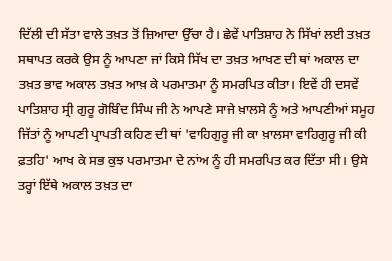ਦਿੱਲੀ ਦੀ ਸੱਤਾ ਵਾਲੇ ਤਖ਼ਤ ਤੋਂ ਜ਼ਿਆਦਾ ਉੱਚਾ ਹੈ। ਛੇਵੇਂ ਪਾਤਿਸ਼ਾਹ ਨੇ ਸਿੱਖਾਂ ਲਈ ਤਖ਼ਤ ਸਥਾਪਤ ਕਰਕੇ ਉਸ ਨੂੰ ਆਪਣਾ ਜਾਂ ਕਿਸੇ ਸਿੱਖ ਦਾ ਤਖ਼ਤ ਆਖਣ ਦੀ ਥਾਂ ਅਕਾਲ ਦਾ ਤਖ਼ਤ ਭਾਵ ਅਕਾਲ ਤਖ਼ਤ ਆਖ਼ ਕੇ ਪਰਮਾਤਮਾ ਨੂੰ ਸਮਰਪਿਤ ਕੀਤਾ। ਇਵੇਂ ਹੀ ਦਸਵੇਂ ਪਾਤਿਸ਼ਾਹ ਸ੍ਰੀ ਗੁਰੂ ਗੋਬਿੰਦ ਸਿੰਘ ਜੀ ਨੇ ਆਪਣੇ ਸਾਜੇ ਖ਼ਾਲਸੇ ਨੂੰ ਅਤੇ ਆਪਣੀਆਂ ਸਮੂਹ ਜਿੱਤਾਂ ਨੂੰ ਆਪਣੀ ਪ੍ਰਾਪਤੀ ਕਹਿਣ ਦੀ ਥਾਂ 'ਵਾਹਿਗੁਰੂ ਜੀ ਕਾ ਖ਼ਾਲਸਾ ਵਾਹਿਗੁਰੂ ਜੀ ਕੀ ਫ਼ਤਹਿ' ਆਖ ਕੇ ਸਭ ਕੁਝ ਪਰਮਾਤਮਾ ਦੇ ਨਾਂਅ ਨੂੰ ਹੀ ਸਮਰਪਿਤ ਕਰ ਦਿੱਤਾ ਸੀ। ਉਸੇ ਤਰ੍ਹਾਂ ਇੱਥੇ ਅਕਾਲ ਤਖ਼ਤ ਦਾ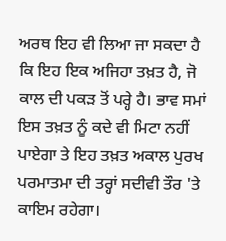ਅਰਥ ਇਹ ਵੀ ਲਿਆ ਜਾ ਸਕਦਾ ਹੈ ਕਿ ਇਹ ਇਕ ਅਜਿਹਾ ਤਖ਼ਤ ਹੈ, ਜੋ ਕਾਲ ਦੀ ਪਕੜ ਤੋਂ ਪਰ੍ਹੇ ਹੈ। ਭਾਵ ਸਮਾਂ ਇਸ ਤਖ਼ਤ ਨੂੰ ਕਦੇ ਵੀ ਮਿਟਾ ਨਹੀਂ ਪਾਏਗਾ ਤੇ ਇਹ ਤਖ਼ਤ ਅਕਾਲ ਪੁਰਖ ਪਰਮਾਤਮਾ ਦੀ ਤਰ੍ਹਾਂ ਸਦੀਵੀ ਤੌਰ 'ਤੇ ਕਾਇਮ ਰਹੇਗਾ।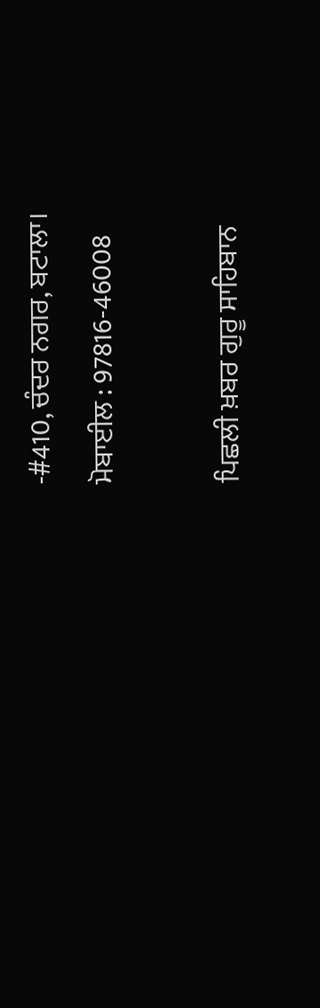-#410, ਚੰਦਰ ਨਗਰ, ਬਟਾਲਾ।
ਮੋਬਾਈਲ : 97816-46008

ਪਿਛਲੀ ਖ਼ਬਰ ਗੁਰੂ ਸਾਹਿਬਾਨ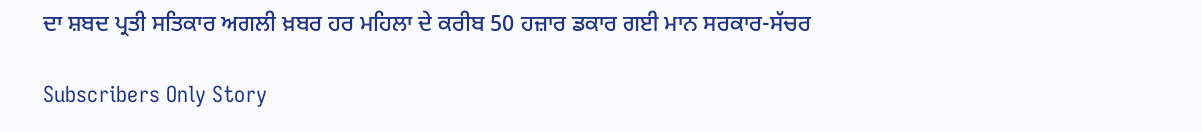ਦਾ ਸ਼ਬਦ ਪ੍ਰਤੀ ਸਤਿਕਾਰ ਅਗਲੀ ਖ਼ਬਰ ਹਰ ਮਹਿਲਾ ਦੇ ਕਰੀਬ 50 ਹਜ਼ਾਰ ਡਕਾਰ ਗਈ ਮਾਨ ਸਰਕਾਰ-ਸੱਚਰ

Subscribers Only Story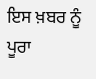ਇਸ ਖ਼ਬਰ ਨੂੰ ਪੂਰਾ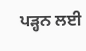ਪੜ੍ਹਨ ਲਈ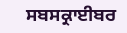ਸਬਸਕ੍ਰਾਈਬਰ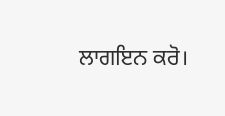ਲਾਗਇਨ ਕਰੋ।